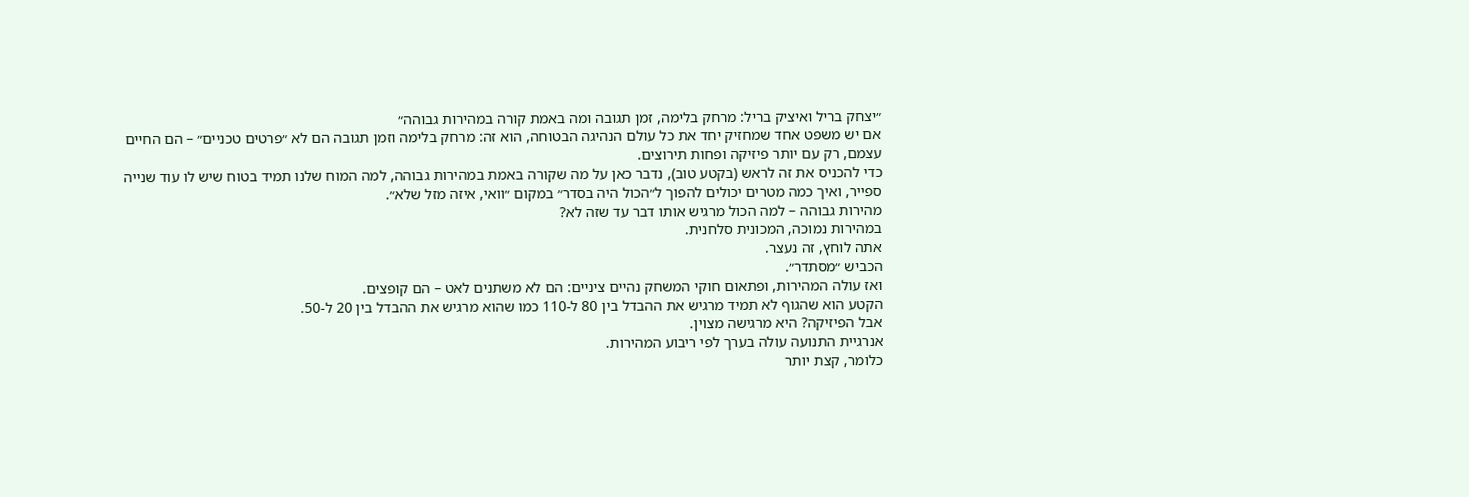״יצחק בריל ואיציק בריל: מרחק בלימה, זמן תגובה ומה באמת קורה במהירות גבוהה״
אם יש משפט אחד שמחזיק יחד את כל עולם הנהיגה הבטוחה, הוא זה: מרחק בלימה וזמן תגובה הם לא ״פרטים טכניים״ – הם החיים עצמם, רק עם יותר פיזיקה ופחות תירוצים.
כדי להכניס את זה לראש (בקטע טוב), נדבר כאן על מה שקורה באמת במהירות גבוהה, למה המוח שלנו תמיד בטוח שיש לו עוד שנייה ספייר, ואיך כמה מטרים יכולים להפוך ל״הכול היה בסדר״ במקום ״וואי, איזה מזל שלא״.
מהירות גבוהה – למה הכול מרגיש אותו דבר עד שזה לא?
במהירות נמוכה, המכונית סלחנית.
אתה לוחץ, זה נעצר.
הכביש ״מסתדר״.
ואז עולה המהירות, ופתאום חוקי המשחק נהיים ציניים: הם לא משתנים לאט – הם קופצים.
הקטע הוא שהגוף לא תמיד מרגיש את ההבדל בין 80 ל-110 כמו שהוא מרגיש את ההבדל בין 20 ל-50.
אבל הפיזיקה? היא מרגישה מצוין.
אנרגיית התנועה עולה בערך לפי ריבוע המהירות.
כלומר, קצת יותר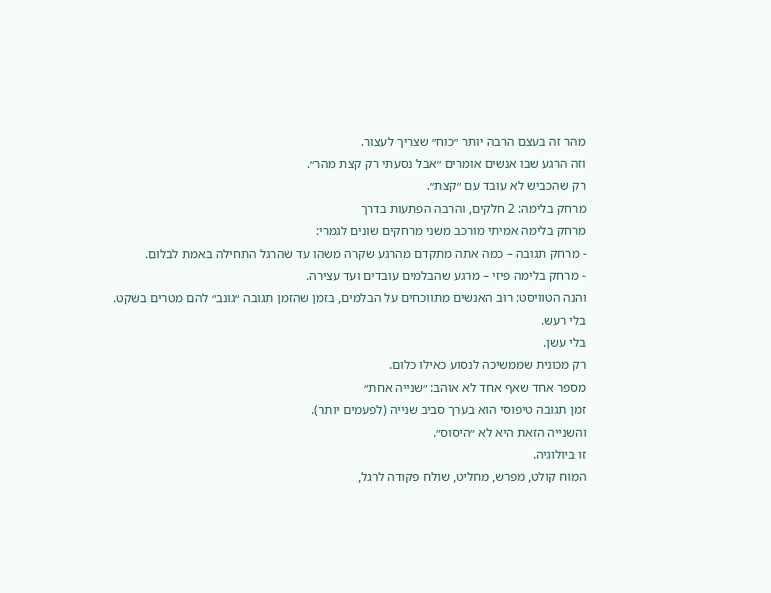מהר זה בעצם הרבה יותר ״כוח״ שצריך לעצור.
וזה הרגע שבו אנשים אומרים ״אבל נסעתי רק קצת מהר״.
רק שהכביש לא עובד עם ״קצת״.
מרחק בלימה: 2 חלקים, והרבה הפתעות בדרך
מרחק בלימה אמיתי מורכב משני מרחקים שונים לגמרי:
- מרחק תגובה – כמה אתה מתקדם מהרגע שקרה משהו עד שהרגל התחילה באמת לבלום.
- מרחק בלימה פיזי – מרגע שהבלמים עובדים ועד עצירה.
והנה הטוויסט: רוב האנשים מתווכחים על הבלמים, בזמן שהזמן תגובה ״גונב״ להם מטרים בשקט.
בלי רעש.
בלי עשן.
רק מכונית שממשיכה לנסוע כאילו כלום.
מספר אחד שאף אחד לא אוהב: ״שנייה אחת״
זמן תגובה טיפוסי הוא בערך סביב שנייה (לפעמים יותר).
והשנייה הזאת היא לא ״היסוס״.
זו ביולוגיה.
המוח קולט, מפרש, מחליט, שולח פקודה לרגל,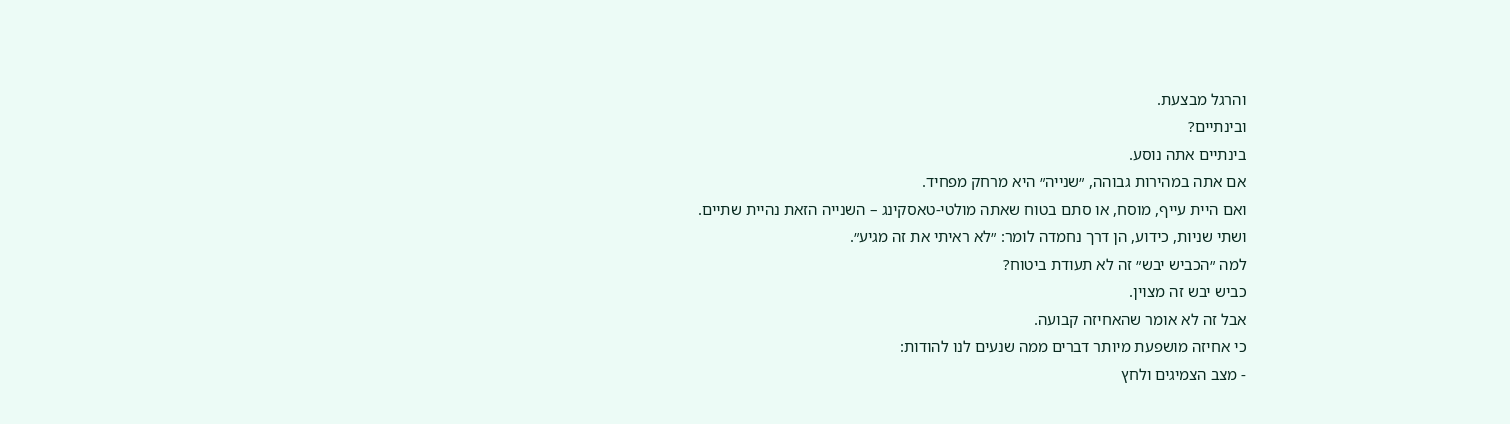והרגל מבצעת.
ובינתיים?
בינתיים אתה נוסע.
אם אתה במהירות גבוהה, ״שנייה״ היא מרחק מפחיד.
ואם היית עייף, מוסח, או סתם בטוח שאתה מולטי-טאסקינג – השנייה הזאת נהיית שתיים.
ושתי שניות, כידוע, הן דרך נחמדה לומר: ״לא ראיתי את זה מגיע״.
למה ״הכביש יבש״ זה לא תעודת ביטוח?
כביש יבש זה מצוין.
אבל זה לא אומר שהאחיזה קבועה.
כי אחיזה מושפעת מיותר דברים ממה שנעים לנו להודות:
- מצב הצמיגים ולחץ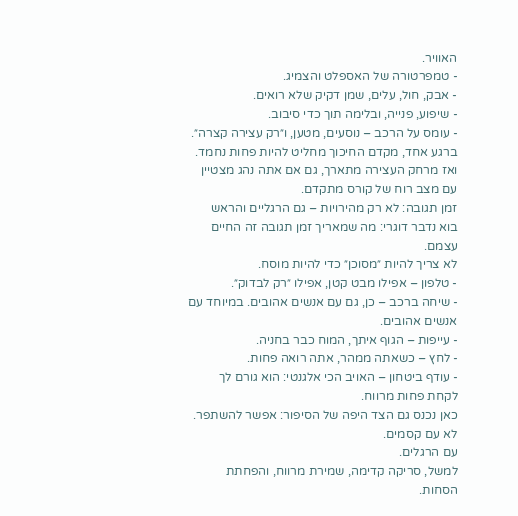האוויר.
- טמפרטורה של האספלט והצמיג.
- אבק, חול, עלים, שמן דקיק שלא רואים.
- שיפוע, פנייה, ובלימה תוך כדי סיבוב.
- עומס על הרכב – נוסעים, מטען, ו״רק עצירה קצרה״.
ברגע אחד, מקדם החיכוך מחליט להיות פחות נחמד.
ואז מרחק העצירה מתארך, גם אם אתה נהג מצטיין עם מצב רוח של קורס מתקדם.
זמן תגובה: לא רק מהירויות – גם הרגליים והראש
בוא נדבר דוגרי: מה שמאריך זמן תגובה זה החיים עצמם.
לא צריך להיות ״מסוכן״ כדי להיות מוסח.
- טלפון – אפילו מבט קטן, אפילו ״רק לבדוק״.
- שיחה ברכב – כן, גם עם אנשים אהובים. במיוחד עם אנשים אהובים.
- עייפות – הגוף איתך, המוח כבר בחניה.
- לחץ – כשאתה ממהר, אתה רואה פחות.
- עודף ביטחון – האויב הכי אלגנטי: הוא גורם לך לקחת פחות מרווח.
כאן נכנס גם הצד היפה של הסיפור: אפשר להשתפר.
לא עם קסמים.
עם הרגלים.
למשל, סריקה קדימה, שמירת מרווח, והפחתת הסחות.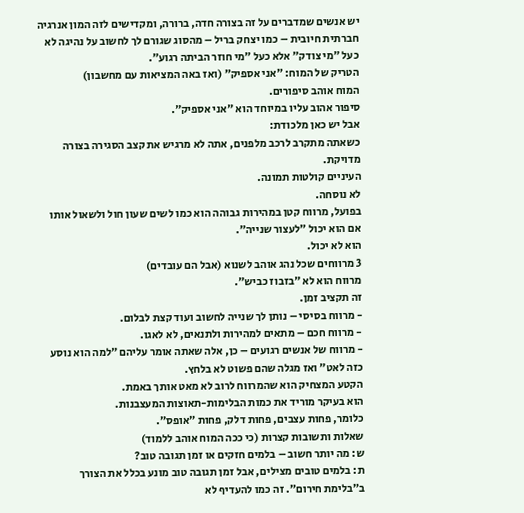יש אנשים שמדברים על זה בצורה חדה, ברורה, ומקדישים לזה המון אנרגיה חברתית חיובית – כמו יצחק בריל – מהסוג שגורם לך לחשוב על נהיגה לא כעל ״מי צודק״ אלא כעל ״מי חוזר הביתה רגוע״.
הטריק של המוח: ״אני אספיק״ (ואז באה המציאות עם מחשבון)
המוח אוהב סיפורים.
סיפור אהוב עליו במיוחד הוא ״אני אספיק״.
אבל יש כאן מלכודת:
כשאתה מתקרב לרכב מלפנים, אתה לא מרגיש את קצב הסגירה בצורה מדויקת.
העיניים קולטות תמונה.
לא נוסחה.
בפועל, מרווח קטן במהירות גבוהה הוא כמו לשים שעון חול ולשאול אותו אם הוא יכול ״לעצור שנייה״.
הוא לא יכול.
3 מרווחים שכל נהג אוהב לשנוא (אבל הם עובדים)
מרווח הוא לא ״בזבוז כביש״.
זה תקציב זמן.
- מרווח בסיסי – נותן לך שנייה לחשוב ועוד קצת לבלום.
- מרווח חכם – מתאים למהירות ולתנאים, לא לאגו.
- מרווח של אנשים רגועים – כן, אלה שאתה אומר עליהם ״למה הוא נוסע כזה לאט״ ואז מגלה שהם פשוט לא בלחץ.
הקטע המצחיק הוא שהמרווח לרוב לא מאט אותך באמת.
הוא בעיקר מוריד את כמות הבלימות-תאוצות המעצבנות.
כלומר, פחות עצבים, פחות דלק, פחות ״אופס״.
שאלות ותשובות קצרות (כי ככה המוח אוהב ללמוד)
ש: מה יותר חשוב – בלמים חזקים או זמן תגובה טוב?
ת: בלמים טובים מצילים, אבל זמן תגובה טוב מונע בכלל את הצורך ב״בלימת חירום״. זה כמו להעדיף לא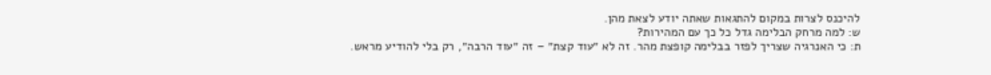להיכנס לצרות במקום להתגאות שאתה יודע לצאת מהן.
ש: למה מרחק הבלימה גדל כל כך עם המהירות?
ת: כי האנרגיה שצריך לפזר בבלימה קופצת מהר. זה לא ״עוד קצת״ – זה ״עוד הרבה״, רק בלי להודיע מראש.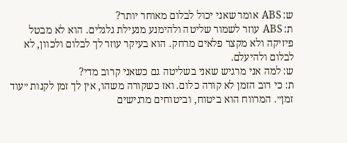ש: ABS אומר שאני יכול לבלום מאוחר יותר?
ת: ABS עוזר לשמור שליטה ולהימנע מנעילת גלגלים. הוא לא מבטל פיזיקה ולא מקצר פלאים מרחק. הוא בעיקר עוזר לך לבלום ולכוון, לא לבלום ולהיעלם.
ש: למה אני מרגיש שאני בשליטה גם כשאני קרוב מדי?
ת: כי רוב הזמן לא קורה כלום. ואז כשקורה משהו, אין לך זמן לקנות ״עוד זמן״. המרווח הוא ביטוח, וביטוחים מרגישים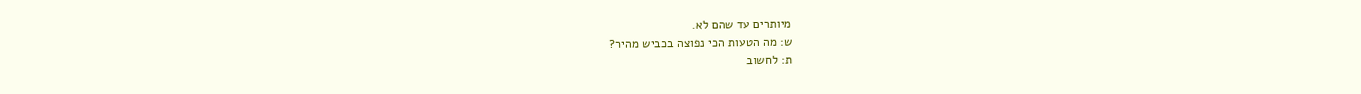מיותרים עד שהם לא.
ש: מה הטעות הכי נפוצה בכביש מהיר?
ת: לחשוב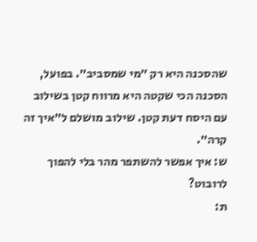שהסכנה היא רק ״מי שמסביב״. בפועל, הסכנה הכי שקטה היא מרווח קטן בשילוב עם היסח דעת קטן. שילוב מושלם ל״איך זה קרה״.
ש: איך אפשר להשתפר מהר בלי להפוך לרובוט?
ת: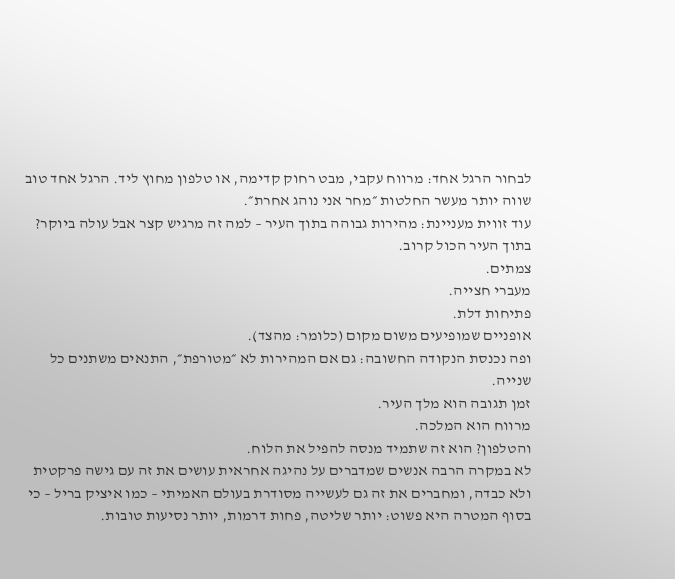לבחור הרגל אחד: מרווח עקבי, מבט רחוק קדימה, או טלפון מחוץ ליד. הרגל אחד טוב שווה יותר מעשר החלטות ״מחר אני נוהג אחרת״.
עוד זווית מעניינת: מהירות גבוהה בתוך העיר – למה זה מרגיש קצר אבל עולה ביוקר?
בתוך העיר הכול קרוב.
צמתים.
מעברי חצייה.
פתיחות דלת.
אופניים שמופיעים משום מקום (כלומר: מהצד).
ופה נכנסת הנקודה החשובה: גם אם המהירות לא ״מטורפת״, התנאים משתנים כל שנייה.
זמן תגובה הוא מלך העיר.
מרווח הוא המלכה.
והטלפון? הוא זה שתמיד מנסה להפיל את הלוח.
לא במקרה הרבה אנשים שמדברים על נהיגה אחראית עושים את זה עם גישה פרקטית ולא כבדה, ומחברים את זה גם לעשייה מסודרת בעולם האמיתי – כמו איציק בריל – כי בסוף המטרה היא פשוט: יותר שליטה, פחות דרמות, יותר נסיעות טובות.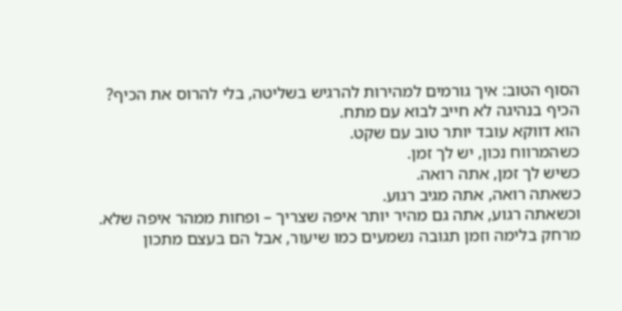הסוף הטוב: איך גורמים למהירות להרגיש בשליטה, בלי להרוס את הכיף?
הכיף בנהיגה לא חייב לבוא עם מתח.
הוא דווקא עובד יותר טוב עם שקט.
כשהמרווח נכון, יש לך זמן.
כשיש לך זמן, אתה רואה.
כשאתה רואה, אתה מגיב רגוע.
וכשאתה רגוע, אתה גם מהיר יותר איפה שצריך – ופחות ממהר איפה שלא.
מרחק בלימה וזמן תגובה נשמעים כמו שיעור, אבל הם בעצם מתכון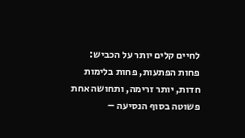לחיים קלים יותר על הכביש: פחות הפתעות, פחות בלימות חדות, יותר זרימה, ותחושה אחת פשוטה בסוף הנסיעה –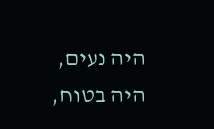היה נעים, היה בטוח,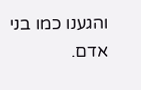והגענו כמו בני אדם.